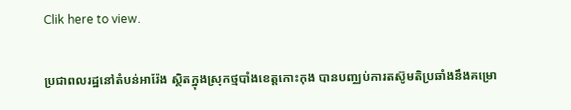Clik here to view.

ប្រជាពលរដ្ឋនៅតំបន់អារ៉ែង ស្ថិតក្នុងស្រុកថ្មបាំងខេត្តកោះកុង បានបញ្ឈប់ការតស៊ូមតិប្រឆាំងនឹងគម្រោ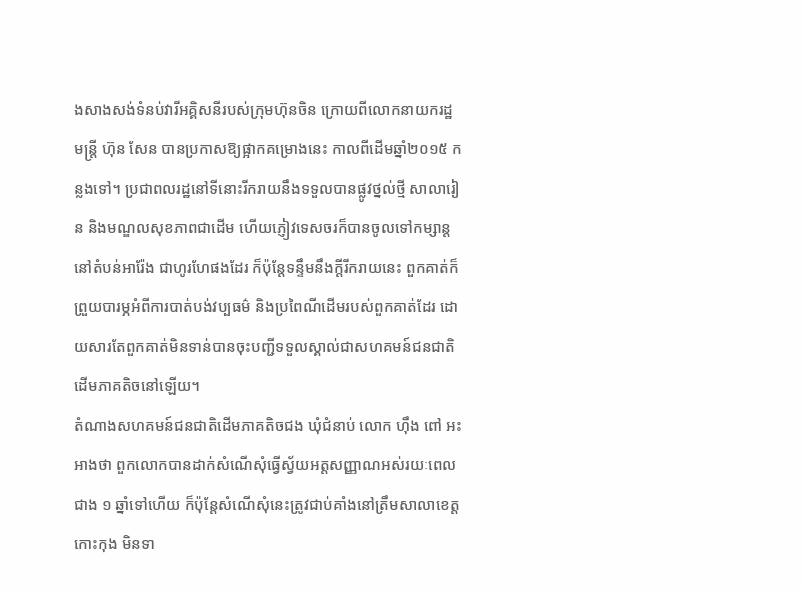ងសាងសង់ទំនប់វារីអគ្គិសនីរបស់ក្រុមហ៊ុនចិន ក្រោយពីលោកនាយករដ្ឋមន្ត្រី ហ៊ុន សែន បានប្រកាសឱ្យផ្អាកគម្រោងនេះ កាលពីដើមឆ្នាំ២០១៥ កន្លងទៅ។ ប្រជាពលរដ្ឋនៅទីនោះរីករាយនឹងទទួលបានផ្លូវថ្នល់ថ្មី សាលារៀន និងមណ្ឌលសុខភាពជាដើម ហើយភ្ញៀវទេសចរក៏បានចូលទៅកម្សាន្តនៅតំបន់អារ៉ែង ជាហូរហែផងដែរ ក៏ប៉ុន្តែទន្ទឹមនឹងក្តីរីករាយនេះ ពួកគាត់ក៏ព្រួយបារម្ភអំពីការបាត់បង់វប្បធម៌ និងប្រពៃណីដើមរបស់ពួកគាត់ដែរ ដោយសារតែពួកគាត់មិនទាន់បានចុះបញ្ជីទទួលស្គាល់ជាសហគមន៍ជនជាតិដើមភាគតិចនៅឡើយ។
តំណាងសហគមន៍ជនជាតិដើមភាគតិចជង ឃុំជំនាប់ លោក ហ៊ឹង ពៅ អះអាងថា ពួកលោកបានដាក់សំណើសុំធ្វើស្វ័យអត្តសញ្ញាណអស់រយៈពេលជាង ១ ឆ្នាំទៅហើយ ក៏ប៉ុន្តែសំណើសុំនេះត្រូវជាប់គាំងនៅត្រឹមសាលាខេត្តកោះកុង មិនទា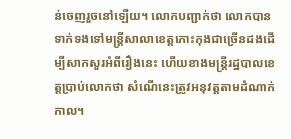ន់ចេញរួចនៅឡើយ។ លោកបញ្ជាក់ថា លោកបានទាក់ទងទៅមន្ត្រីសាលាខេត្តកោះកុងជាច្រើនដងដើម្បីសាកសួរអំពីរឿងនេះ ហើយខាងមន្ត្រីរដ្ឋបាលខេត្តប្រាប់លោកថា សំណើនេះត្រូវអនុវត្តតាមដំណាក់កាល។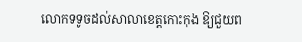លោកទទូចដល់សាលាខេត្តកោះកុង ឱ្យជួយព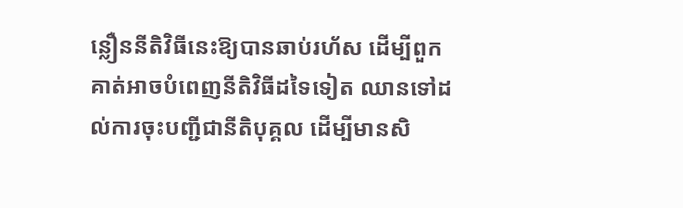ន្លឿននីតិវិធីនេះឱ្យបានឆាប់រហ័ស ដើម្បីពួកគាត់អាចបំពេញនីតិវិធីដទៃទៀត ឈានទៅដល់ការចុះបញ្ជីជានីតិបុគ្គល ដើម្បីមានសិ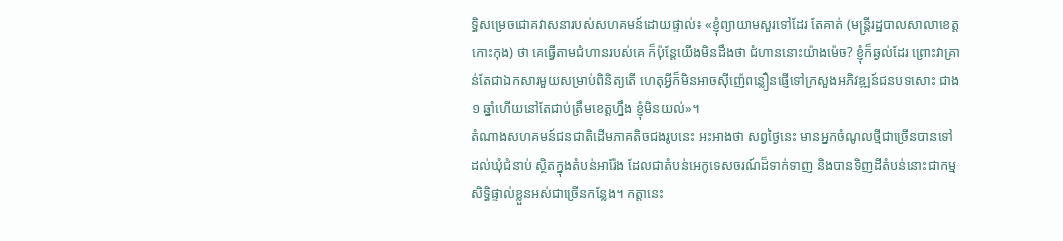ទ្ធិសម្រេចជោគវាសនារបស់សហគមន៍ដោយផ្ទាល់៖ «ខ្ញុំព្យាយាមសួរទៅដែរ តែគាត់ (មន្ត្រីរដ្ឋបាលសាលាខេត្តកោះកុង) ថា គេធ្វើតាមជំហានរបស់គេ ក៏ប៉ុន្តែយើងមិនដឹងថា ជំហាននោះយ៉ាងម៉េច? ខ្ញុំក៏ឆ្ងល់ដែរ ព្រោះវាគ្រាន់តែជាឯកសារមួយសម្រាប់ពិនិត្យតើ ហេតុអ្វីក៏មិនអាចស៊ីញ៉េពន្លឿនផ្ញើទៅក្រសួងអភិវឌ្ឍន៍ជនបទសោះ ជាង ១ ឆ្នាំហើយនៅតែជាប់ត្រឹមខេត្តហ្នឹង ខ្ញុំមិនយល់»។
តំណាងសហគមន៍ជនជាតិដើមភាគតិចជងរូបនេះ អះអាងថា សព្វថ្ងៃនេះ មានអ្នកចំណូលថ្មីជាច្រើនបានទៅដល់ឃុំជំនាប់ ស្ថិតក្នុងតំបន់អារ៉ែង ដែលជាតំបន់អេកូទេសចរណ៍ដ៏ទាក់ទាញ និងបានទិញដីតំបន់នោះជាកម្មសិទ្ធិផ្ទាល់ខ្លួនអស់ជាច្រើនកន្លែង។ កត្តានេះ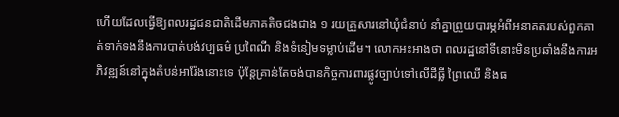ហើយដែលធ្វើឱ្យពលរដ្ឋជនជាតិដើមភាគតិចជងជាង ១ រយគ្រួសារនៅឃុំជំនាប់ នាំគ្នាព្រួយបារម្ភអំពីអនាគតរបស់ពួកគាត់ទាក់ទងនឹងការបាត់បង់វប្បធម៌ ប្រពៃណី និងទំនៀមទម្លាប់ដើម។ លោកអះអាងថា ពលរដ្ឋនៅទីនោះមិនប្រឆាំងនឹងការអភិវឌ្ឍន៍នៅក្នុងតំបន់អារ៉ែងនោះទេ ប៉ុន្តែគ្រាន់តែចង់បានកិច្ចការពារផ្លូវច្បាប់ទៅលើដីធ្លី ព្រៃឈើ និងធ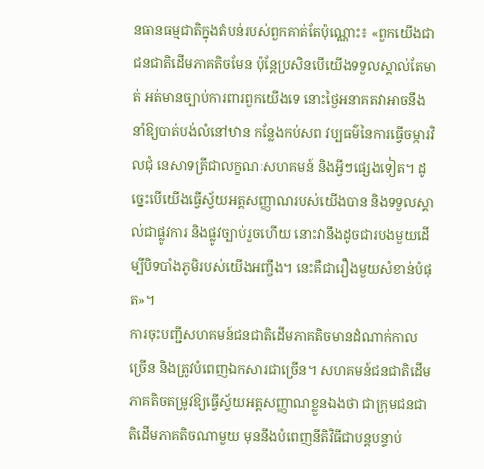នធានធម្មជាតិក្នុងតំបន់របស់ពួកគាត់តែប៉ុណ្ណោះ៖ «ពួកយើងជាជនជាតិដើមភាគតិចមែន ប៉ុន្តែប្រសិនបើយើងទទួលស្គាល់តែមាត់ អត់មានច្បាប់ការពារពួកយើងទេ នោះថ្ងៃអនាគតវាអាចនឹងនាំឱ្យបាត់បង់លំនៅឋាន កន្លែងកប់សព វប្បធម៌នៃការធ្វើចម្ការវិលជុំ នេសាទត្រីជាលក្ខណៈសហគមន៍ និងអ្វីៗផ្សេងទៀត។ ដូច្នេះបើយើងធ្វើស្វ័យអត្តសញ្ញាណរបស់យើងបាន និងទទួលស្គាល់ជាផ្លូវការ និងផ្លូវច្បាប់រួចហើយ នោះវានឹងដូចជារបងមួយដើម្បីបិទបាំងភូមិរបស់យើងអញ្ចឹង។ នេះគឺជារឿងមួយសំខាន់បំផុត»។
ការចុះបញ្ជីសហគមន៍ជនជាតិដើមភាគតិចមានដំណាក់កាលច្រើន និងត្រូវបំពេញឯកសារជាច្រើន។ សហគមន៍ជនជាតិដើមភាគតិចតម្រូវឱ្យធ្វើស្វ័យអត្តសញ្ញាណខ្លួនឯងថា ជាក្រុមជនជាតិដើមភាគតិចណាមួយ មុននឹងបំពេញនីតិវិធីជាបន្តបន្ទាប់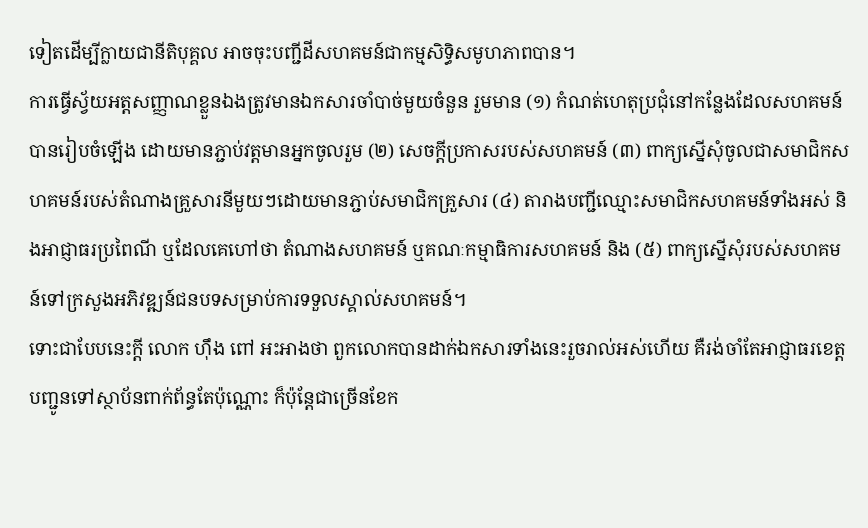ទៀតដើម្បីក្លាយជានីតិបុគ្គល អាចចុះបញ្ជីដីសហគមន៍ជាកម្មសិទ្ធិសមូហភាពបាន។
ការធ្វើស្វ័យអត្តសញ្ញាណខ្លួនឯងត្រូវមានឯកសារចាំបាច់មួយចំនួន រួមមាន (១) កំណត់ហេតុប្រជុំនៅកន្លែងដែលសហគមន៍បានរៀបចំឡើង ដោយមានភ្ជាប់វត្តមានអ្នកចូលរួម (២) សេចក្ដីប្រកាសរបស់សហគមន៍ (៣) ពាក្យស្នើសុំចូលជាសមាជិកសហគមន៍របស់តំណាងគ្រួសារនីមួយៗដោយមានភ្ជាប់សមាជិកគ្រួសារ (៤) តារាងបញ្ជីឈ្មោះសមាជិកសហគមន៍ទាំងអស់ និងអាជ្ញាធរប្រពៃណី ឬដែលគេហៅថា តំណាងសហគមន៍ ឬគណៈកម្មាធិការសហគមន៍ និង (៥) ពាក្យស្នើសុំរបស់សហគមន៍ទៅក្រសួងអភិវឌ្ឍន៍ជនបទសម្រាប់ការទទួលស្គាល់សហគមន៍។
ទោះជាបែបនេះក្តី លោក ហ៊ឹង ពៅ អះអាងថា ពួកលោកបានដាក់ឯកសារទាំងនេះរួចរាល់អស់ហើយ គឺរង់ចាំតែអាជ្ញាធរខេត្តបញ្ជូនទៅស្ថាប័នពាក់ព័ន្ធតែប៉ុណ្ណោះ ក៏ប៉ុន្តែជាច្រើនខែក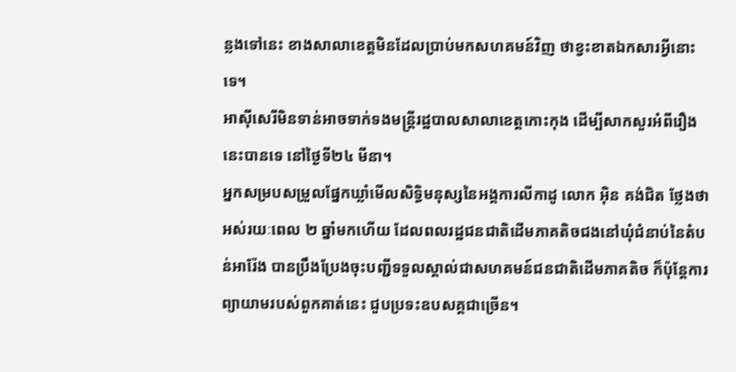ន្លងទៅនេះ ខាងសាលាខេត្តមិនដែលប្រាប់មកសហគមន៍វិញ ថាខ្វះខាតឯកសារអ្វីនោះទេ។
អាស៊ីសេរីមិនទាន់អាចទាក់ទងមន្ត្រីរដ្ឋបាលសាលាខេត្តកោះកុង ដើម្បីសាកសួរអំពីរឿងនេះបានទេ នៅថ្ងៃទី២៤ មីនា។
អ្នកសម្របសម្រួលផ្នែកឃ្លាំមើលសិទ្ធិមនុស្សនៃអង្គការលីកាដូ លោក អ៊ិន គង់ជិត ថ្លែងថា អស់រយៈពេល ២ ឆ្នាំមកហើយ ដែលពលរដ្ឋជនជាតិដើមភាគតិចជងនៅឃុំជំនាប់នៃតំបន់អារ៉ែង បានប្រឹងប្រែងចុះបញ្ជីទទួលស្គាល់ជាសហគមន៍ជនជាតិដើមភាគតិច ក៏ប៉ុន្តែការព្យាយាមរបស់ពួកគាត់នេះ ជួបប្រទះឧបសគ្គជាច្រើន។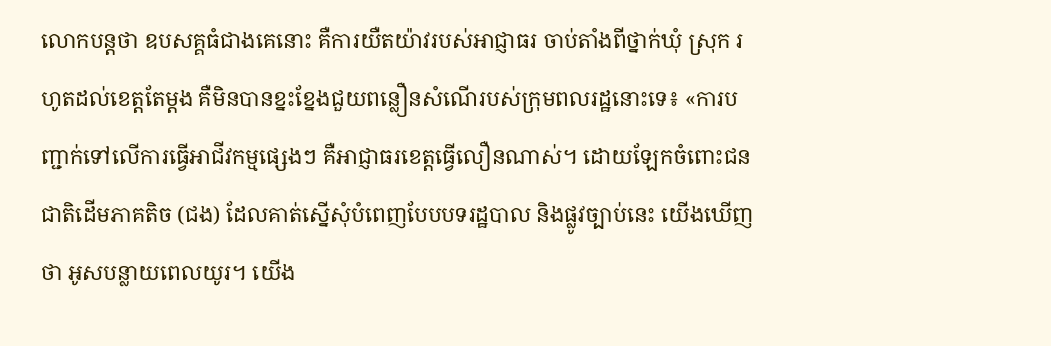លោកបន្តថា ឧបសគ្គធំជាងគេនោះ គឺការយឺតយ៉ាវរបស់អាជ្ញាធរ ចាប់តាំងពីថ្នាក់ឃុំ ស្រុក រហូតដល់ខេត្តតែម្ដង គឺមិនបានខ្នះខ្នែងជួយពន្លឿនសំណើរបស់ក្រុមពលរដ្ឋនោះទេ៖ «ការបញ្ជាក់ទៅលើការធ្វើអាជីវកម្មផ្សេងៗ គឺអាជ្ញាធរខេត្តធ្វើលឿនណាស់។ ដោយឡែកចំពោះជនជាតិដើមភាគតិច (ជង) ដែលគាត់ស្នើសុំបំពេញបែបបទរដ្ឋបាល និងផ្លូវច្បាប់នេះ យើងឃើញថា អូសបន្លាយពេលយូរ។ យើង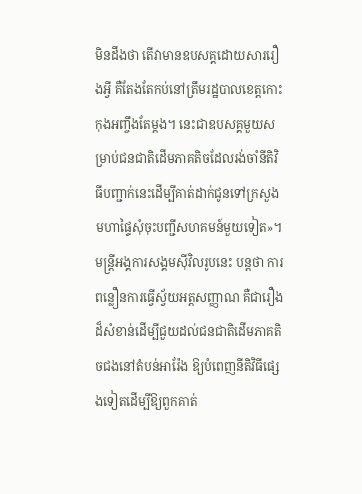មិនដឹងថា តើវាមានឧបសគ្គដោយសាររឿងអ្វី គឺតែងតែកប់នៅត្រឹមរដ្ឋបាលខេត្តកោះកុងអញ្ចឹងតែម្ដង។ នេះជាឧបសគ្គមួយសម្រាប់ជនជាតិដើមភាគតិចដែលរង់ចាំនីតិវិធីបញ្ជាក់នេះដើម្បីគាត់ដាក់ជូនទៅក្រសួងមហាផ្ទៃសុំចុះបញ្ជីសហគមន៍មួយទៀត»។
មន្ត្រីអង្គការសង្គមស៊ីវិលរូបនេះ បន្តថា ការពន្លឿនការធ្វើស្វ័យអត្តសញ្ញាណ គឺជារឿងដ៏សំខាន់ដើម្បីជួយដល់ជនជាតិដើមភាគតិចជងនៅតំបន់អារ៉ែង ឱ្យបំពេញនីតិវិធីផ្សេងទៀតដើម្បីឱ្យពួកគាត់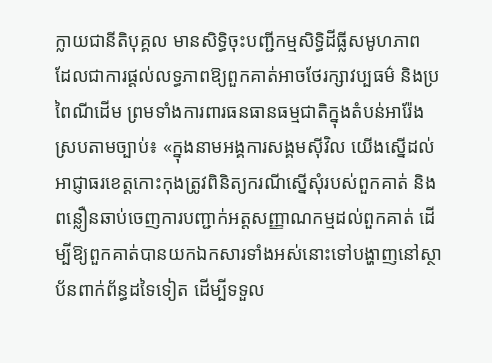ក្លាយជានីតិបុគ្គល មានសិទ្ធិចុះបញ្ជីកម្មសិទ្ធិដីធ្លីសមូហភាព ដែលជាការផ្ដល់លទ្ធភាពឱ្យពួកគាត់អាចថែរក្សាវប្បធម៌ និងប្រពៃណីដើម ព្រមទាំងការពារធនធានធម្មជាតិក្នុងតំបន់អារ៉ែងស្របតាមច្បាប់៖ «ក្នុងនាមអង្គការសង្គមស៊ីវិល យើងស្នើដល់អាជ្ញាធរខេត្តកោះកុងត្រូវពិនិត្យករណីស្នើសុំរបស់ពួកគាត់ និងពន្លឿនឆាប់ចេញការបញ្ជាក់អត្តសញ្ញាណកម្មដល់ពួកគាត់ ដើម្បីឱ្យពួកគាត់បានយកឯកសារទាំងអស់នោះទៅបង្ហាញនៅស្ថាប័នពាក់ព័ន្ធដទៃទៀត ដើម្បីទទួល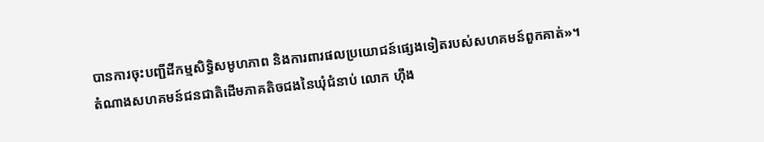បានការចុះបញ្ជីដីកម្មសិទិ្ធសមូហភាព និងការពារផលប្រយោជន៍ផ្សេងទៀតរបស់សហគមន៍ពួកគាត់»។
តំណាងសហគមន៍ជនជាតិដើមភាគតិចជងនៃឃុំជំនាប់ លោក ហ៊ឹង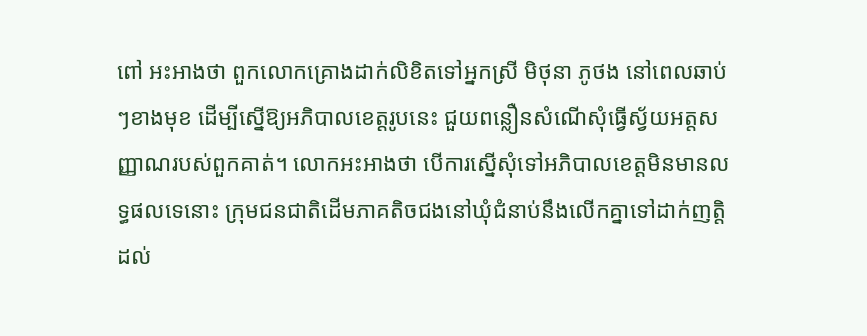ពៅ អះអាងថា ពួកលោកគ្រោងដាក់លិខិតទៅអ្នកស្រី មិថុនា ភូថង នៅពេលឆាប់ៗខាងមុខ ដើម្បីស្នើឱ្យអភិបាលខេត្តរូបនេះ ជួយពន្លឿនសំណើសុំធ្វើស្វ័យអត្តសញ្ញាណរបស់ពួកគាត់។ លោកអះអាងថា បើការស្នើសុំទៅអភិបាលខេត្តមិនមានលទ្ធផលទេនោះ ក្រុមជនជាតិដើមភាគតិចជងនៅឃុំជំនាប់នឹងលើកគ្នាទៅដាក់ញត្តិដល់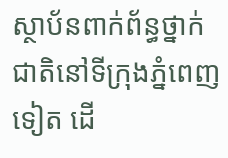ស្ថាប័នពាក់ព័ន្ធថ្នាក់ជាតិនៅទីក្រុងភ្នំពេញទៀត ដើ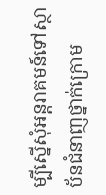ម្បីស្នើសុំអន្តរាគមន៍ទៅស្ថាប័នជំនាញថ្នាក់ក្រោម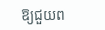ឱ្យជួយព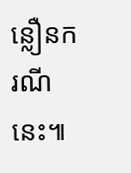ន្លឿនករណីនេះ៕